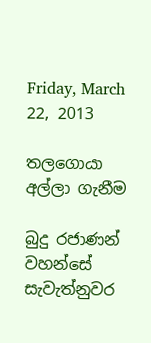Friday, March 22, 2013

තලගොයා අල්ලා ගැනීම

බුදු රජාණන් වහන්සේ සැවැත්නුවර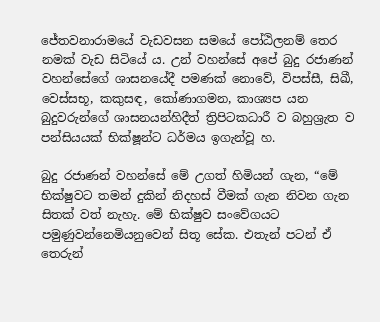ජේතවනාරාමයේ වැඩවසන සමයේ පෝඨිලනම් තෙර නමක් වැඩ සිටියේ ය. උන් වහන්සේ අපේ බුදු රජාණන් වහන්සේගේ ශාසනයේදී පමණක් නොවේ, විපස්සී, සිඛී, වෙස්සභූ, කකුසඳ, කෝණාගමන, කාශ්‍යප යන බුදුවරුන්ගේ ශාසනයන්හිදීත් ත්‍රිපිටකධාරී ව බහුශ්‍රැත ව පන්සියයක් භික්ෂූන්ට ධර්මය ඉගැන්වූ හ.

බුදු රජාණන් වහන්සේ මේ උගත් හිමියන් ගැන, “මේ භික්ෂුවට තමන් දුකින් නිදහස් වීමක් ගැන නිවන ගැන සිතක් වත් නැහැ. මේ භික්ෂුව සංවේගයට පමුණුවන්නෙමියනුවෙන් සිතූ සේක. එතැන් පටන් ඒ තෙරුන්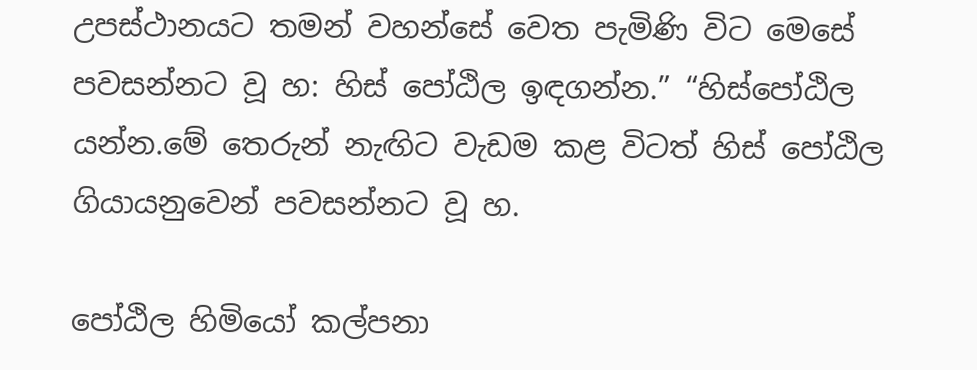උපස්ථානයට තමන් වහන්සේ වෙත පැමිණි විට මෙසේ පවසන්නට වූ හ: හිස් පෝඨිල ඉඳගන්න.” “හිස්පෝඨිල යන්න.මේ තෙරුන් නැඟිට වැඩම කළ විටත් හිස් පෝඨිල ගියායනුවෙන් පවසන්නට වූ හ.

පෝඨිල හිමියෝ කල්පනා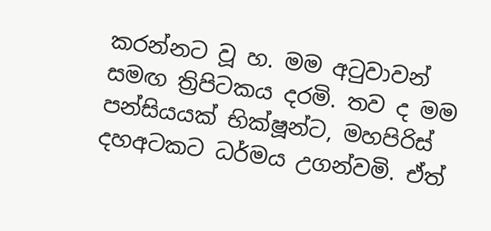කරන්නට වූ හ. මම අටුවාවන් සමඟ ත්‍රිපිටකය දරමි. තව ද මම පන්සියයක් භික්ෂූන්ට, මහපිරිස් දහඅටකට ධර්මය උගන්වමි. ඒත්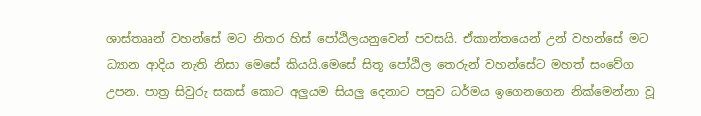ශාස්තෲන් වහන්සේ මට නිතර හිස් පෝඨිලයනුවෙන් පවසයි. ඒකාන්තයෙන් උන් වහන්සේ මට ධ්‍යාන ආදිය නැති නිසා මෙසේ කියයි.මෙසේ සිතූ පෝඨිල තෙරුන් වහන්සේට මහත් සංවේග උපන. පාත්‍ර සිවුරු සකස් කොට අලුයම සියලු දෙනාට පසුව ධර්මය ඉගෙනගෙන නික්මෙන්නා වූ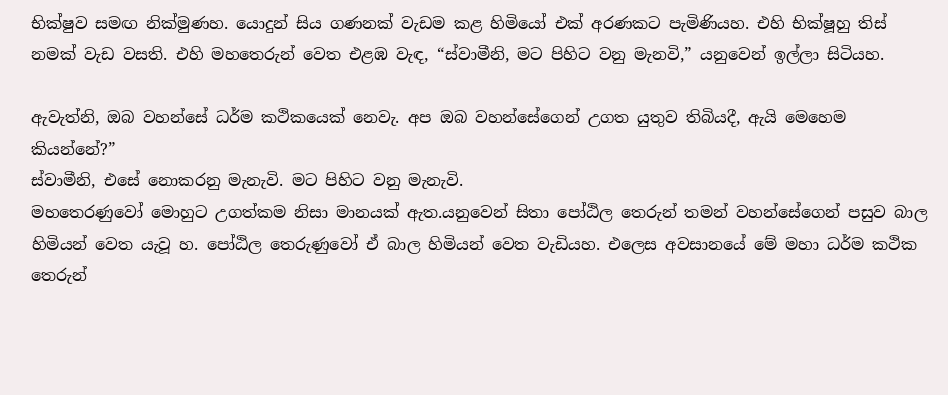භික්ෂුව සමඟ නික්මුණහ. යොදුන් සිය ගණනක් වැඩම කළ හිමියෝ එක් අරණකට පැමිණියහ. එහි භික්ෂූහු තිස් නමක් වැඩ වසති. එහි මහතෙරුන් වෙත එළඹ වැඳ, “ස්වාමීනි, මට පිහිට වනු මැනවි,” යනුවෙන් ඉල්ලා සිටියහ.

ඇවැත්නි, ඔබ වහන්සේ ධර්ම කථිකයෙක් නෙවැ. අප ඔබ වහන්සේගෙන් උගත යුතුව තිබියදී, ඇයි මෙහෙම කියන්නේ?”
ස්වාමීනි, එසේ නොකරනු මැනැවි. මට පිහිට වනු මැනැවි.
මහතෙරණුවෝ මොහුට උගත්කම නිසා මානයක් ඇත.යනුවෙන් සිතා පෝඨිල තෙරුන් තමන් වහන්සේගෙන් පසුව බාල හිමියන් වෙත යැවූ හ. පෝඨිල තෙරුණුවෝ ඒ බාල හිමියන් වෙත වැඩියහ. එලෙස අවසානයේ මේ මහා ධර්ම කථික තෙරුන්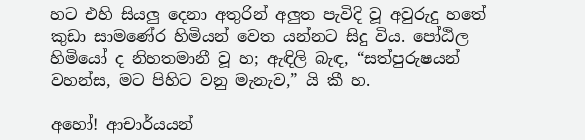හට එහි සියලු දෙනා අතුරින් අලුත පැවිදි වූ අවුරුදු හතේ කුඩා සාමණේර හිමියන් වෙත යන්නට සිදු විය. පෝඨිල හිමියෝ ද නිහතමානී වූ හ; ඇඳිලි බැඳ, “සත්පුරුෂයන් වහන්ස, මට පිහිට වනු මැනැව,” යි කී හ.

අහෝ! ආචාර්යයන්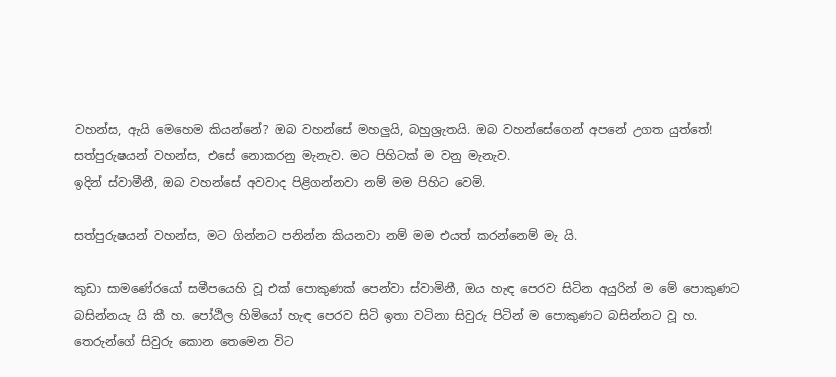වහන්ස, ඇයි මෙහෙම කියන්නේ? ඔබ වහන්සේ මහලුයි, බහුශ්‍රැතයි. ඔබ වහන්සේගෙන් අපනේ උගත යුත්තේ!
සත්පුරුෂයන් වහන්ස, එසේ නොකරනු මැනැව. මට පිහිටක් ම වනු මැනැව.
ඉදින් ස්වාමීනී, ඔබ වහන්සේ අවවාද පිළිගන්නවා නම් මම පිහිට වෙමි.

සත්පුරුෂයන් වහන්ස, මට ගින්නට පනින්න කියනවා නම් මම එයත් කරන්නෙම් මැ යි.

කුඩා සාමණේරයෝ සමීපයෙහි වූ එක් පොකුණක් පෙන්වා ස්වාමිනී, ඔය හැඳ පෙරව සිටින අයුරින් ම මේ පොකුණට බසින්නයැ යි කී හ. පෝඨිල හිමියෝ හැඳ පෙරව සිටි ඉතා වටිනා සිවුරු පිටින් ම පොකුණට බසින්නට වූ හ. තෙරුන්ගේ සිවුරු කොන තෙමෙන විට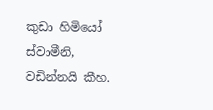කුඩා හිමියෝ ස්වාමීනි, වඩින්නයි කීහ.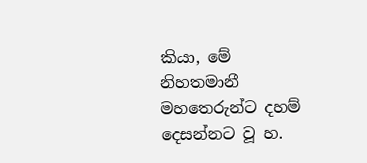කියා, මේ නිහතමානී මහතෙරුන්ට දහම් දෙසන්නට වූ හ.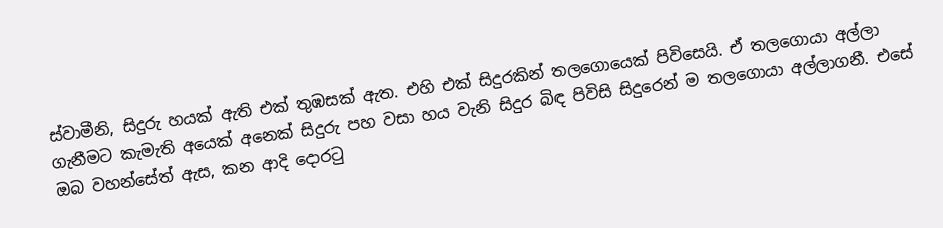ස්වාමීනි, සිදුරු හයක් ඇති එක් තුඹසක් ඇත. එහි එක් සිදුරකින් තලගොයෙක් පිවිසෙයි. ඒ තලගොයා අල්ලා ගැනීමට කැමැති අයෙක් අනෙක් සිදුරු පහ වසා හය වැනි සිදුර බිඳ පිවිසි සිදුරෙන් ම තලගොයා අල්ලාගනී. එසේ ඔබ වහන්සේත් ඇස, කන ආදි දොරටු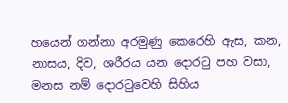හයෙන් ගන්නා අරමුණු කෙරෙහි ඇස, කන, නාසය, දිව, ශරීරය යන දොරටු පහ වසා, මනස නම් දොරටුවෙහි සිහිය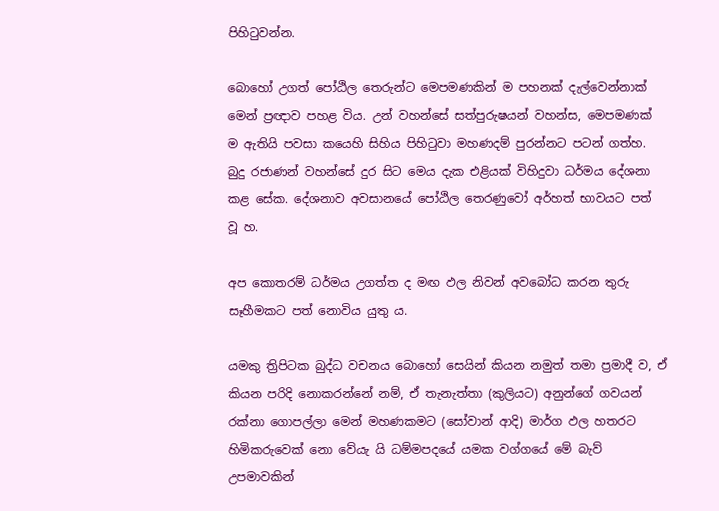පිහිටුවන්න.

බොහෝ උගත් පෝඨිල තෙරුන්ට මෙපමණකින් ම පහනක් දැල්වෙන්නාක් මෙන් ප්‍රඥාව පහළ විය. උන් වහන්සේ සත්පුරුෂයන් වහන්ස, මෙපමණක් ම ඇතියි පවසා කයෙහි සිහිය පිහිටුවා මහණදම් පුරන්නට පටන් ගත්හ. බුදු රජාණන් වහන්සේ දුර සිට මෙය දැක එළියක් විහිදුවා ධර්මය දේශනා කළ සේක. දේශනාව අවසානයේ පෝඨිල තෙරණුවෝ අර්හත් භාවයට පත් වූ හ.

අප කොතරම් ධර්මය උගත්ත ද මඟ ඵල නිවන් අවබෝධ කරන තුරු සෑහීමකට පත් නොවිය යුතු ය.

යමකු ත්‍රිපිටක බුද්ධ වචනය බොහෝ සෙයින් කියන නමුත් තමා ප්‍රමාදී ව, ඒ කියන පරිදි නොකරන්නේ නම්, ඒ තැනැත්තා (කුලියට) අනුන්ගේ ගවයන් රක්නා ගොපල්ලා මෙන් මහණකමට (සෝවාන් ආදි) මාර්ග ඵල හතරට හිමිකරුවෙක් නො වේයැ යි ධම්මපදයේ යමක වග්ගයේ මේ බැව් උපමාවකින්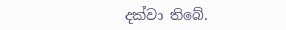දක්වා තිබේ.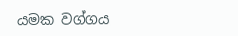යමක වග්ගය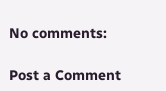No comments:

Post a Comment